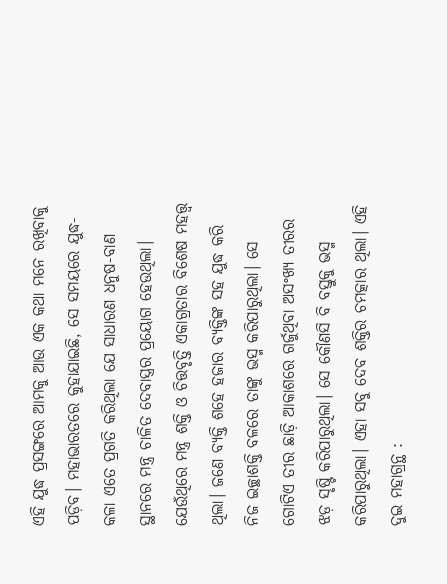ଏହି ଯୁଦ୍ଧ ପ୍ରସଙ୍ଗରେ ଆମକୁ ଆଉ ଏକ କଥା ମନେ ରଖିବାକୁ ପଡ଼ିବ। ମହାଭାରତରେ କୁହାଯାଇଛି, ସେ ସମୟରେ ଯୁଦ୍ଧ-କଳା ଏତେ ପ୍ରଗତି କରିଥିଲା ଯେ ସାଧାରଣ ଧନୁଷ-ବାଣ ସ୍ଥାନରେ ମନ୍ତ୍ର ଚାଳିତ ଦେବାସ୍ତ୍ରର ପ୍ରୟୋଗ ହେଉଥିଲା। ଯେଉଁଥିରେ ମନ୍ତ୍ର ଶକ୍ତି ଓ ଚିତ୍ତବୃତ୍ତି ଏକାଗ୍ରତାର ବିଶେଷ ମହତ୍ତ୍ୱ ଥିଲା। ଜଣେ ବ୍ୟକ୍ତି ଶହେ ହଜାର ବ୍ୟକ୍ତିଙ୍କ ସହ ଯୁଦ୍ଧ କରି ନିଜ ଇଚ୍ଛାଶକ୍ତି ବଳରେ ତାଙ୍କୁ ଭସ୍ମ କରିପାରୁଥିଲା। ସେ ଗୋଟିଏ ତୀର ଛାଡ଼ି ଆକାଶରେ ଗର୍ଜୁଥିବା ଅସଂଖ୍ୟ ତୀରର ଝଡ଼ ସୃଷ୍ଟି କରିପାରୁଥିଲା। ସେ କୌଣସି ବି ବସ୍ତୁକୁ ଭସ୍ମ କରିପାରୁଥିଲା। ଏହା ସବୁ ଦେବ ଶକ୍ତିର ଚମତ୍କାର ଥିଲା। ଏହି ଦୁଇ ମହାଗ୍ରନ୍ଥ :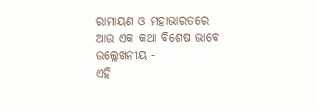ରାମାୟଣ ଓ ମହାଭାରତରେ ଆଉ ଏକ କଥା ବିଶେଷ ଭାବେ ଉଲ୍ଲେଖନୀୟ -
ଏହି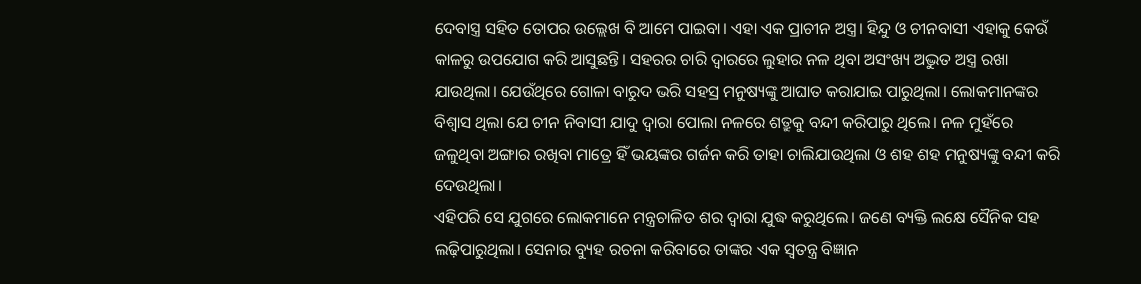ଦେବାସ୍ତ୍ର ସହିତ ତୋପର ଉଲ୍ଲେଖ ବି ଆମେ ପାଇବା। ଏହା ଏକ ପ୍ରାଚୀନ ଅସ୍ତ୍ର। ହିନ୍ଦୁ ଓ ଚୀନବାସୀ ଏହାକୁ କେଉଁ କାଳରୁ ଉପଯୋଗ କରି ଆସୁଛନ୍ତି। ସହରର ଚାରି ଦ୍ୱାରରେ ଲୁହାର ନଳ ଥିବା ଅସଂଖ୍ୟ ଅଦ୍ଭୁତ ଅସ୍ତ୍ର ରଖା ଯାଉଥିଲା। ଯେଉଁଥିରେ ଗୋଳା ବାରୁଦ ଭରି ସହସ୍ର ମନୁଷ୍ୟଙ୍କୁ ଆଘାତ କରାଯାଇ ପାରୁଥିଲା। ଲୋକମାନଙ୍କର ବିଶ୍ୱାସ ଥିଲା ଯେ ଚୀନ ନିବାସୀ ଯାଦୁ ଦ୍ୱାରା ପୋଲା ନଳରେ ଶତ୍ରୁକୁ ବନ୍ଦୀ କରିପାରୁ ଥିଲେ। ନଳ ମୁହଁରେ ଜଳୁଥିବା ଅଙ୍ଗାର ରଖିବା ମାତ୍ରେ ହିଁ ଭୟଙ୍କର ଗର୍ଜନ କରି ତାହା ଚାଲିଯାଉଥିଲା ଓ ଶହ ଶହ ମନୁଷ୍ୟଙ୍କୁ ବନ୍ଦୀ କରି ଦେଉଥିଲା।
ଏହିପରି ସେ ଯୁଗରେ ଲୋକମାନେ ମନ୍ତ୍ରଚାଳିତ ଶର ଦ୍ୱାରା ଯୁଦ୍ଧ କରୁଥିଲେ। ଜଣେ ବ୍ୟକ୍ତି ଲକ୍ଷେ ସୈନିକ ସହ ଲଢ଼ିପାରୁଥିଲା। ସେନାର ବ୍ୟୁହ ରଚନା କରିବାରେ ତାଙ୍କର ଏକ ସ୍ୱତନ୍ତ୍ର ବିଜ୍ଞାନ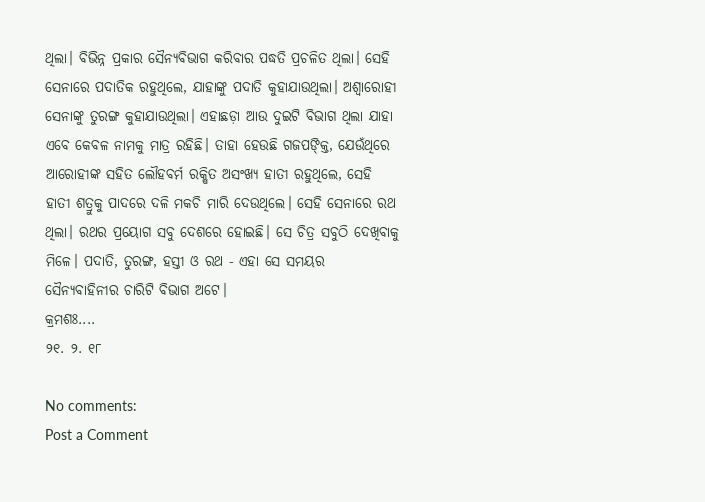ଥିଲା। ବିଭିନ୍ନ ପ୍ରକାର ସୈନ୍ୟବିଭାଗ କରିବାର ପଦ୍ଧତି ପ୍ରଚଳିତ ଥିଲା। ସେହି ସେନାରେ ପଦାତିକ ରହୁଥିଲେ, ଯାହାଙ୍କୁ ପଦାତି କୁହାଯାଉଥିଲା। ଅଶ୍ବାରୋହୀ ସେନାଙ୍କୁ ତୁରଙ୍ଗ କୁହାଯାଉଥିଲା। ଏହାଛଡ଼ା ଆଉ ଦୁଇଟି ବିଭାଗ ଥିଲା ଯାହା ଏବେ କେବଳ ନାମକୁ ମାତ୍ର ରହିଛି। ତାହା ହେଉଛି ଗଜପଙ୍କ୍ତି, ଯେଉଁଥିରେ ଆରୋହୀଙ୍କ ସହିତ ଲୌହବର୍ମ ରକ୍ଷିତ ଅସଂଖ୍ୟ ହାତୀ ରହୁଥିଲେ, ସେହି ହାତୀ ଶତ୍ରୁକୁ ପାଦରେ ଦଳି ମକଚି ମାରି ଦେଉଥିଲେ। ସେହି ସେନାରେ ରଥ ଥିଲା। ରଥର ପ୍ରୟୋଗ ସବୁ ଦେଶରେ ହୋଇଛି। ସେ ଚିତ୍ର ସବୁଠି ଦେଖିବାକୁ ମିଳେ। ପଦାତି, ତୁରଙ୍ଗ, ହସ୍ତୀ ଓ ରଥ - ଏହା ସେ ସମୟର ସୈନ୍ୟବାହିନୀର ଚାରିଟି ବିଭାଗ ଅଟେ।
କ୍ରମଶଃ....
୨୧. ୨. ୧୮

No comments:
Post a Comment